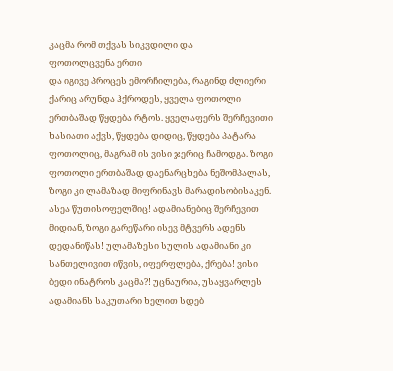კაცმა რომ თქვას სიკვდილი და
ფოთოლცვენა ერთი
და იგივე პროცეს ემორჩილება, რაგინდ ძლიერი
ქარიც არუნდა ჰქროდეს, ყველა ფოთოლი
ერთბაშად წყდება რტოს. ყველაფერს შერჩევითი
ხასიათი აქვს, წყდება დიდიც, წყდება პატარა
ფოთოლიც, მაგრამ ის ვისი ჯერიც ჩამოდგა. ზოგი
ფოთოლი ერთბაშად დაენარცხება ნეშომპალას,
ზოგი კი ლამაზად მიფრინავს მარადისობისაკენ.
ასეა წუთისოფელშიც! ადამიანებიც შერჩევით
მიდიან, ზოგი გარეწარი ისევ მტვერს ადენს
დედანიწას! ულამაზესი სულის ადამიანი კი
სანთელივით იწვის, იფერფლება, ქრება! ვისი
ბედი ინატროს კაცმა?! უცნაურია, უსაყვარლეს
ადამიანს საკუთარი ხელით სდებ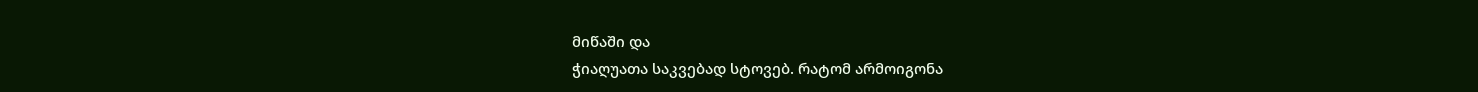მიწაში და
ჭიაღუათა საკვებად სტოვებ. რატომ არმოიგონა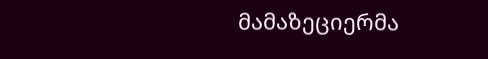მამაზეციერმა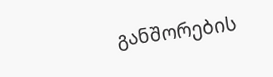განშორების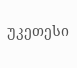უკეთესი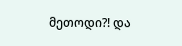მეთოდი?! და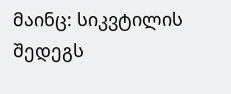მაინც: სიკვტილის შედეგს